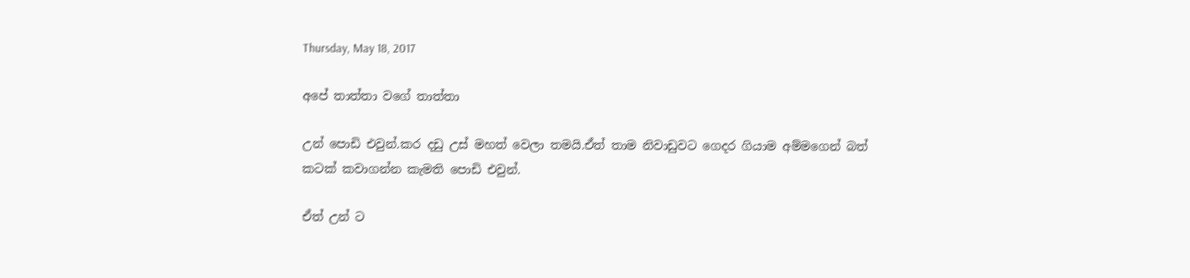Thursday, May 18, 2017

අපේ තාත්තා වගේ තාත්තා

උන් පොඩි එවුන්.කර දඩු උස් මහත් වෙලා තමයි.ඒත් තාම නිවාඩුවට ගෙදර ගියාම අම්මගෙන් බත් කටක් කවාගන්න කැමති පොඩි එවුන්.

ඒත් උන් ට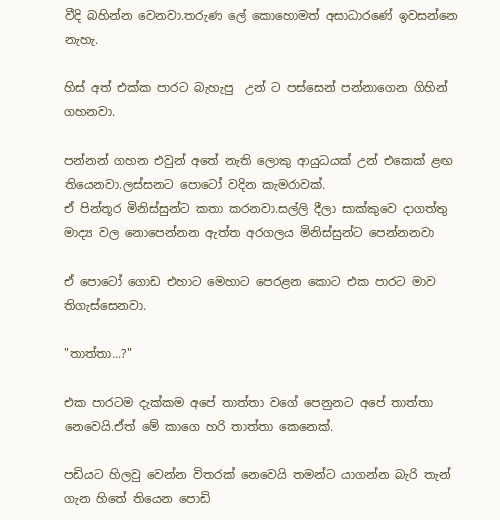වීදි බහින්න වෙනවා.තරුණ ලේ කොහොමත් අසාධාරණේ ඉවසන්නෙ නැහැ.

හිස් අත් එක්ක පාරට බැහැපු  උන් ට පස්සෙන් පන්නාගෙන ගිහින් ගහනවා.

පන්නන් ගහන එවුන් අතේ නැති ලොකු ආයුධයක් උන් එකෙක් ළඟ තියෙනවා.ලස්සනට පොටෝ වදින කැමරාවක්.
ඒ පින්තූර මිනිස්සුන්ට කතා කරනවා.සල්ලි දීලා සාක්කුවෙ දාගත්තු මාද්‍ය වල නොපෙන්නන ඇත්ත අරගලය මිනිස්සුන්ට පෙන්නනවා

ඒ පොටෝ ගොඩ එහාට මෙහාට පෙරළන කොට එක පාරට මාව තිගැස්සෙනවා.

"තාත්තා...?"

එක පාරටම දැක්කම අපේ තාත්තා වගේ පෙනුනට අපේ තාත්තා නෙවෙයි.ඒත් මේ කාගෙ හරි තාත්තා කෙනෙක්.

පඩියට හිලවු වෙන්න විතරක් නෙවෙයි තමන්ට යාගන්න බැරි තැන් ගැන හිතේ තියෙන පොඩි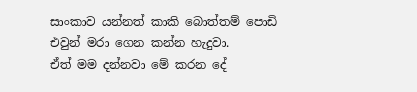සාංකාව යන්නත් කාකි බොත්තම් පොඩි එවුන් මරා ගෙන කන්න හැදුවා.
ඒත් මම දන්නවා මේ කරන දේ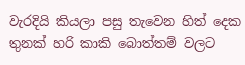වැරදියි කියලා පසු තැවෙන හිත් දෙක තුනක් හරි කාකි බොත්තම් වලට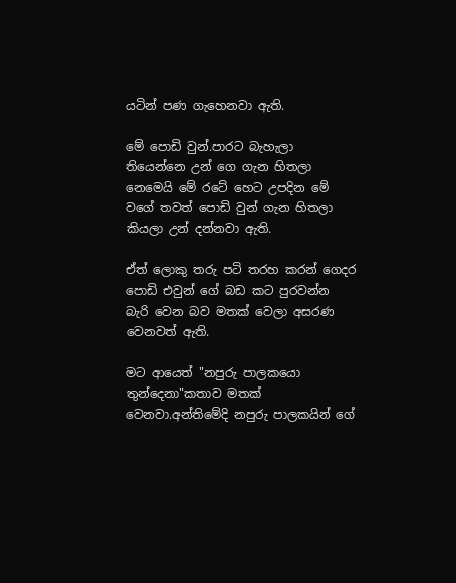යටින් පණ ගැහෙනවා ඇති.

මේ පොඩි වුන්.පාරට බැහැලා තියෙන්නෙ උන් ගෙ ගැන හිතලා නෙමෙයි මේ රටේ හෙට උපදින මේ වගේ තවත් පොඩි වුන් ගැන හිතලා කියලා උන් දන්නවා ඇති.

ඒත් ලොකු තරු පටි තරහ කරන් ගෙදර පොඩි එවුන් ගේ බඩ කට පුරවන්න බැරි වෙන බව මතක් වෙලා අසරණ වෙනවත් ඇති.

මට ආයෙත් "නපුරු පාලකයො තුන්දෙනා"කතාව මතක් වෙනවා.අන්තිමේදි නපුරු පාලකයින් ගේ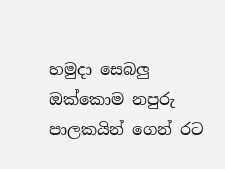හමුදා සෙබලු ඔක්කොම නපුරු පාලකයින් ගෙන් රට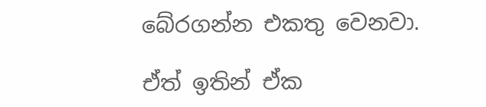බේරගන්න එකතු වෙනවා.

ඒත් ඉතින් ඒක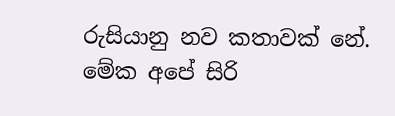රුසියානු නව කතාවක් නේ.
මේක අපේ සිරි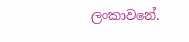ලංකාවනේ.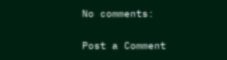No comments:

Post a Comment